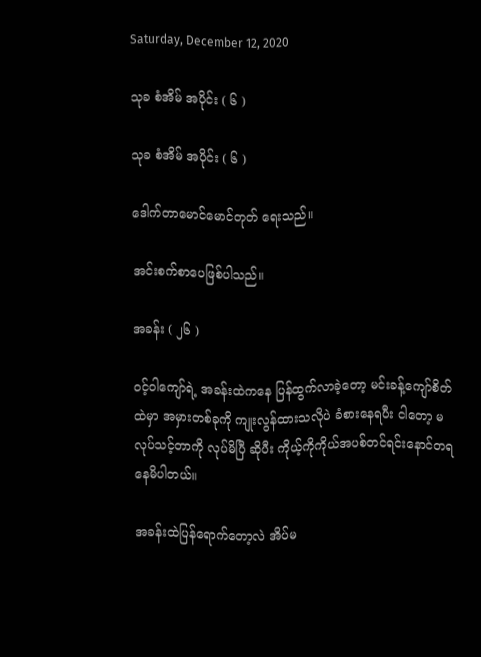Saturday, December 12, 2020

သုခ စံအိမ် အပိုင်း ( ၆ )

သုခ စံအိမ် အပိုင်း ( ၆ )

ဒေါက်တာမောင်မောင်တုတ် ရေးသည်။

အင်းစက်စာပေဖြစ်ပါသည်။

အခန်း ( ၂၆ )

၀င့်ဝါကျော်ရဲ့ အခန်းထဲကနေ ပြန်ထွက်လာခဲ့တော့ မင်းခန့်ကျော်စိတ်ထဲမှာ အမှားတစ်ခုကို ကျုးလွန်ထားသလိုပဲ ခံစားနေရပီး ငါတော့ မလုပ်သင့်တာကို လုပ်မိပြီ ဆိုပီး ကိုယ့်ကိုကိုယ်အပစ်တင်ရင်းနောင်တရနေမိပါတယ်။

အခန်းထဲပြန်ရောက်တော့လဲ အိပ်မ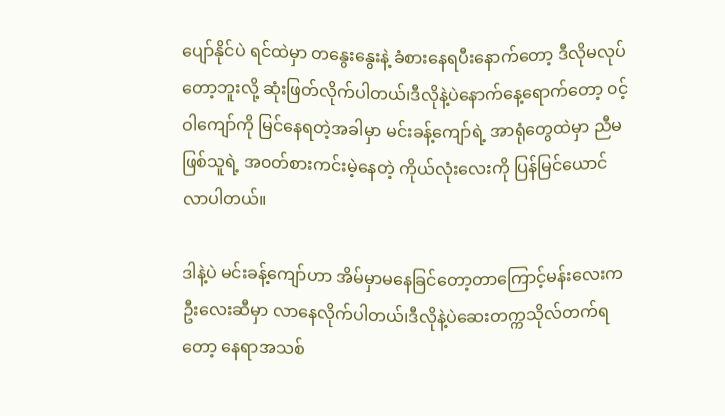ပျော်နိုင်ပဲ ရင်ထဲမှာ တနွေးနွေးနဲ့ ခံစားနေရပီးနောက်တော့ ဒီလိုမလုပ်တော့ဘူးလို့ ဆုံးဖြတ်လိုက်ပါတယ်၊ဒီလိုနဲ့ပဲနောက်နေ့ရောက်တော့ ၀င့်ဝါကျော်ကို မြင်နေရတဲ့အခါမှာ မင်းခန့်ကျော်ရဲ့ အာရုံတွေထဲမှာ ညီမဖြစ်သူရဲ့ အ၀တ်စားကင်းမဲ့နေတဲ့ ကိုယ်လုံးလေးကို ပြန်မြင်ယောင်လာပါတယ်။

ဒါနဲ့ပဲ မင်းခန့်ကျော်ဟာ အိမ်မှာမနေခြင်တော့တာကြောင့်မန်းလေးက ဦးလေးဆီမှာ လာနေလိုက်ပါတယ်၊ဒီလိုနဲ့ပဲဆေးတက္ကသိုလ်တက်ရတော့ နေရာအသစ်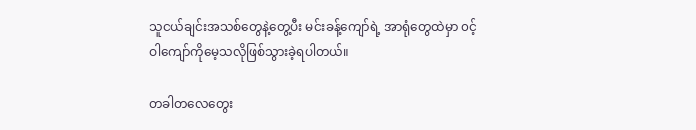သူငယ်ချင်းအသစ်တွေနဲ့တွေ့ပီး မင်းခန့်ကျော်ရဲ့ အာရုံတွေထဲမှာ ၀င့်ဝါကျော်ကိုမေ့သလိုဖြစ်သွားခဲ့ရပါတယ်။

တခါတလေတွေး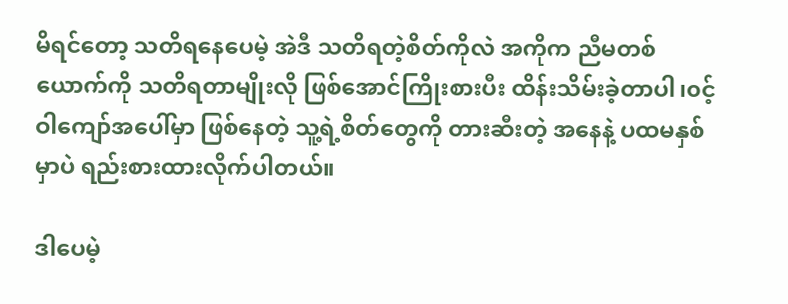မိရင်တော့ သတိရနေပေမဲ့ အဲဒီ သတိရတဲ့စိတ်ကိုလဲ အကိုက ညီမတစ်ယောက်ကို သတိရတာမျိုးလို ဖြစ်အောင်ကြိုးစားပီး ထိန်းသိမ်းခဲ့တာပါ၊၀င့်ဝါကျော်အပေါ်မှာ ဖြစ်နေတဲ့ သူ့ရဲ့စိတ်တွေကို တားဆီးတဲ့ အနေနဲ့ ပထမနှစ်မှာပဲ ရည်းစားထားလိုက်ပါတယ်။

ဒါပေမဲ့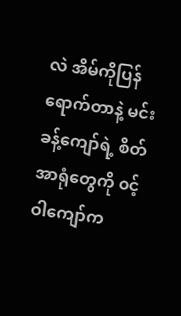လဲ အိမ်ကိုပြန်ရောက်တာနဲ့ မင်းခန့်ကျော်ရဲ့ စိတ်အာရုံတွေကို ၀င့်ဝါကျော်က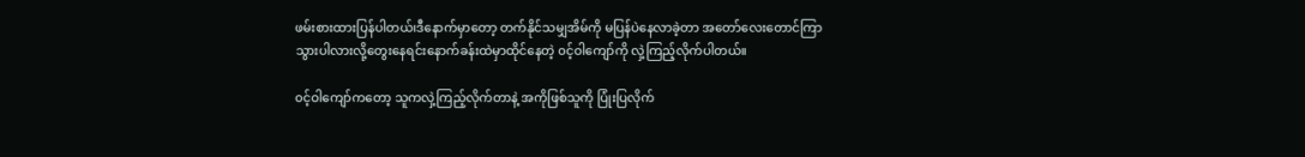ဖမ်းစားထားပြန်ပါတယ်၊ဒီနောက်မှာတော့ တက်နိုင်သမျှအိမ်ကို မပြန်ပဲနေလာခဲ့တာ အတော်လေးတောင်ကြာသွားပါလားလို့တွေးနေရင်းနောက်ခန်းထဲမှာထိုင်နေတဲ့ ၀င့်ဝါကျော်ကို လှဲ့ကြည့်လိုက်ပါတယ်။

၀င့်ဝါကျော်ကတော့ သူကလှဲ့ကြည့်လိုက်တာနဲ့ အကိုဖြစ်သူကို ပြုံးပြလိုက်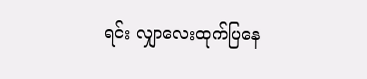ရင်း လျှာလေးထုက်ပြနေ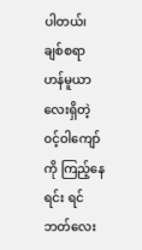ပါတယ်၊ချစ်စရာ ဟန်မူယာလေးရှိတဲ့ ၀င့်ဝါကျော်ကို ကြည့်နေရင်း ရင်ဘတ်လေး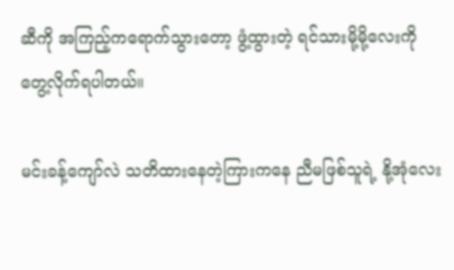ဆီကို အကြည့်ကရောက်သွားတော့ ဖွံ့ထွားတဲ့ ရင်သားမို့မို့လေးကိုတွေ့လိုက်ရပါတယ်။

မင်းခန့်ကျော်လဲ သတိထားနေတဲ့ကြားကနေ ညီမဖြစ်သူရဲ့ နို့အုံလေး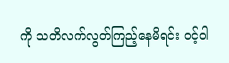ကို သတိလက်လွတ်ကြည့်နေမိရင်း ၀င့်ဝါ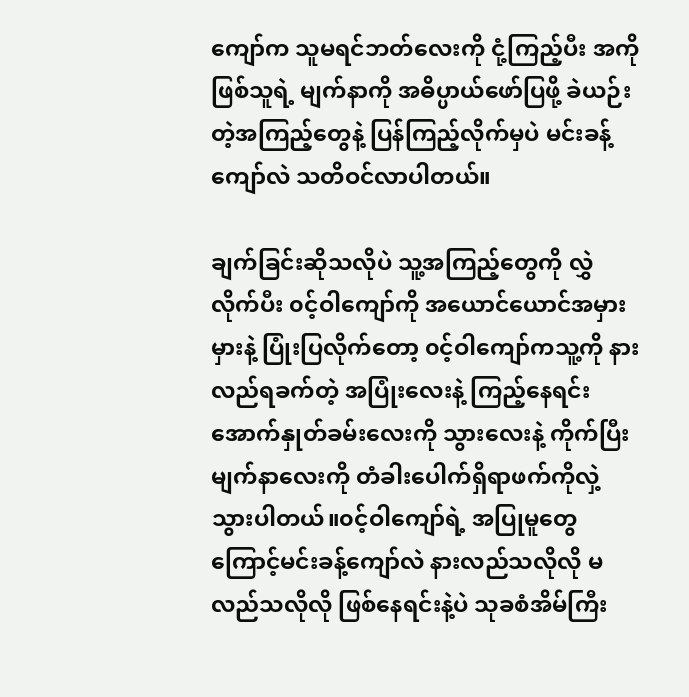ကျော်က သူမရင်ဘတ်လေးကို ငုံ့ကြည့်ပီး အကိုဖြစ်သူရဲ့ မျက်နာကို အဓိပ္ပာယ်ဖော်ပြဖို့ ခဲယဉ်းတဲ့အကြည့်တွေနဲ့ ပြန်ကြည့်လိုက်မှပဲ မင်းခန့်ကျော်လဲ သတိဝင်လာပါတယ်။

ချက်ခြင်းဆိုသလိုပဲ သူ့အကြည့်တွေကို လွှဲလိုက်ပီး ၀င့်ဝါကျော်ကို အယောင်ယောင်အမှားမှားနဲ့ ပြုံးပြလိုက်တော့ ၀င့်ဝါကျော်ကသူ့ကို နားလည်ရခက်တဲ့ အပြုံးလေးနဲ့ ကြည့်နေရင်းအောက်နှုတ်ခမ်းလေးကို သွားလေးနဲ့ ကိုက်ပြီးမျက်နာလေးကို တံခါးပေါက်ရှိရာဖက်ကိုလှဲ့သွားပါတယ်။၀င့်ဝါကျော်ရဲ့ အပြုမူတွေကြောင့်မင်းခန့်ကျော်လဲ နားလည်သလိုလို မလည်သလိုလို ဖြစ်နေရင်းနဲ့ပဲ သုခစံအိမ်ကြီး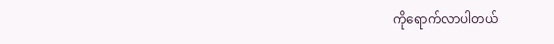ကိုရောက်လာပါတယ်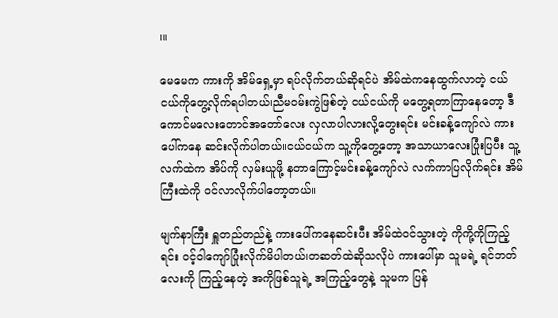၊။

မေမေက ကားကို အိမ်ရှေ့မှာ ရပ်လိုက်တယ်ဆိုရင်ပဲ အိမ်ထဲကနေထွက်လာတဲ့ ငယ်ငယ်ကိုတွေ့လိုက်ရပါတယ်၊ညီမ၀မ်းကွဲဖြစ်တဲ့ ငယ်ငယ်ကို မတွေ့ရတာကြာနေတော့ ဒီကောင်မလေးတောင်အတော်လေး လှလာပါလားလို့တွေးရင်း မင်းခန့်ကျော်လဲ ကားပေါ်ကနေ ဆင်းလိုက်ပါတယ်။ငယ်ငယ်က သူ့ကိုတွေ့တော့ အသာယာလေးပြုံးပြပီး သူ့လက်ထဲက အိပ်ကို လှမ်းယူဖို့ နတာကြောင့်မင်းခန့်ကျော်လဲ လက်ကာပြလိုက်ရင်း အိမ်ကြီးထဲကို ၀င်လာလိုက်ပါတော့တယ်။

မျက်နာကြီး ရှူတည်တည်နဲ့ ကားပေါ်ကနေဆင်းပီး အိမ်ထဲဝင်သွားတဲ့ ကိုကို့ကိုကြည့်ရင်း ၀င့်ဝါကျော်ပြုံးလိုက်မိပါတယ်၊တဆတ်ထဲဆိုသလိုပဲ ကားပေါ်မှာ သူမရဲ့ ရင်ဘတ်လေးကို ကြည့်နေတဲ့ အကိုဖြစ်သူရဲ့ အကြည့်တွေနဲ့ သူမက ပြန်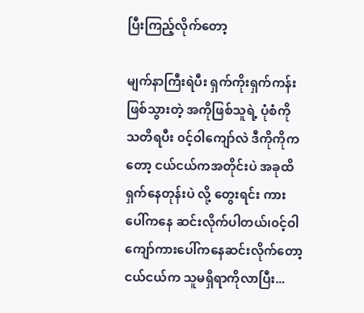ပြီးကြည့်လိုက်တော့

မျက်နာကြီးရဲပီး ရှက်ကိုးရှက်ကန်းဖြစ်သွားတဲ့ အကိုဖြစ်သူရဲ့ ပုံစံကို သတိရပီး ၀င့်ဝါကျော်လဲ ဒီကိုကိုကတော့ ငယ်ငယ်ကအတိုင်းပဲ အခုထိရှက်နေတုန်းပဲ လို့ တွေးရင်း ကားပေါ်ကနေ ဆင်းလိုက်ပါတယ်၊၀င့်ဝါကျော်ကားပေါ်ကနေဆင်းလိုက်တော့ ငယ်ငယ်က သူမရှိရာကိုလာပြီး...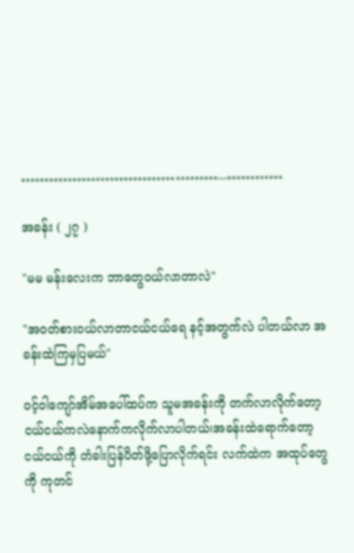……………………………………...…………

အခန်း ( ၂၇ )

"မမ မန်းလေးက ဘာတွေဝယ်လာတာလဲ"

"အ၀တ်စား၀ယ်လာတာငယ်ငယ်ရေ နင့်အတွက်လဲ ပါတယ်လာ အခန်းထဲကြမှပြမယ်"

၀င့်ဝါကျော်အိမ်အပေါ်ထပ်က သူမအခန်းကို တက်လာလိုက်တော့ ငယ်ငယ်ကလဲနောက်ကလိုက်လာပါတယ်၊အခန်းထဲရောက်တော့ ငယ်ငယ်ကို တံခါးပြန်ပိတ်ဖို့ပြောလိုက်ရင်း လက်ထဲက အထုပ်တွေကို ကုတင်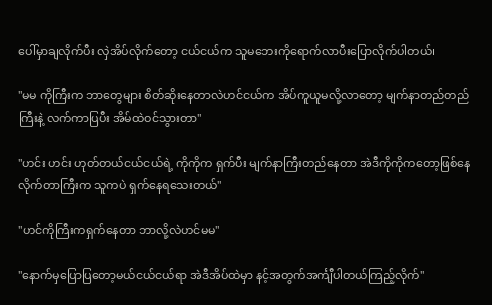ပေါ်မှာချလိုက်ပီး လှဲအိပ်လိုက်တော့ ငယ်ငယ်က သူမဘေးကိုရောက်လာပီးပြောလိုက်ပါတယ်၊

"မမ ကိုကြီးက ဘာတွေများ စိတ်ဆိုးနေတာလဲဟင်ငယ်က အိပ်ကူယူမလို့လာတော့ မျက်နာတည်တည်ကြီးနဲ့ လက်ကာပြပီး အိမ်ထဲဝင်သွားတာ"

"ဟင်း ဟင်း ဟုတ်တယ်ငယ်ငယ်ရဲ့ ကိုကိုက ရှက်ပီး မျက်နာကြီးတည်နေတာ အဲဒီကိုကိုကတော့ဖြစ်နေလိုက်တာကြီးက သူကပဲ ရှက်နေရသေးတယ်"

"ဟင်ကိုကြီးကရှက်နေတာ ဘာလို့လဲဟင်မမ"

"နောက်မှပြောပြတော့မယ်ငယ်ငယ်ရာ အဲဒီအိပ်ထဲမှာ နင့်အတွက်အင်္ကျီပါတယ်ကြည့်လိုက်"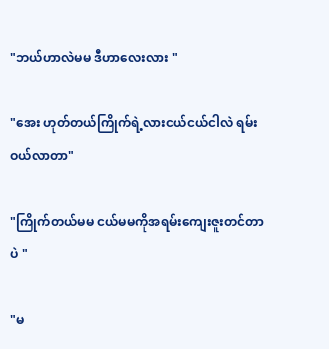"ဘယ်ဟာလဲမမ ဒီဟာလေးလား "

"အေး ဟုတ်တယ်ကြိုက်ရဲ့လားငယ်ငယ်ငါလဲ ရမ်းဝယ်လာတာ"

"ကြိုက်တယ်မမ ငယ်မမကိုအရမ်းကျေးဇူးတင်တာပဲ "

"မ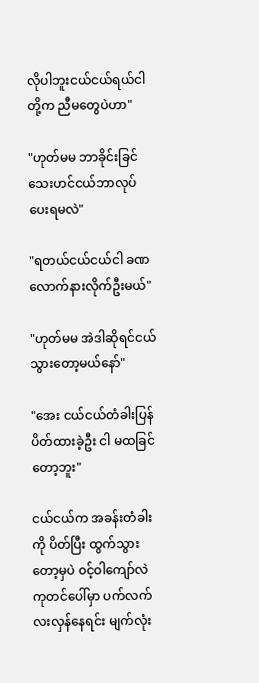လိုပါဘူးငယ်ငယ်ရယ်ငါတို့က ညီမတွေပဲဟာ"

"ဟုတ်မမ ဘာခိုင်းခြင်သေးဟင်ငယ်ဘာလုပ်ပေးရမလဲ"

"ရတယ်ငယ်ငယ်ငါ ခဏလောက်နားလိုက်ဦးမယ်"

"ဟုတ်မမ အဲဒါဆိုရင်ငယ်သွားတော့မယ်နော်"

"အေး ငယ်ငယ်တံခါးပြန်ပိတ်ထားခဲ့ဦး ငါ မထခြင်တော့ဘူး"

ငယ်ငယ်က အခန်းတံခါးကို ပိတ်ပြီး ထွက်သွားတော့မှပဲ ၀င့်ဝါကျော်လဲ ကုတင်ပေါ်မှာ ပက်လက်လးလှန်နေရင်း မျက်လုံး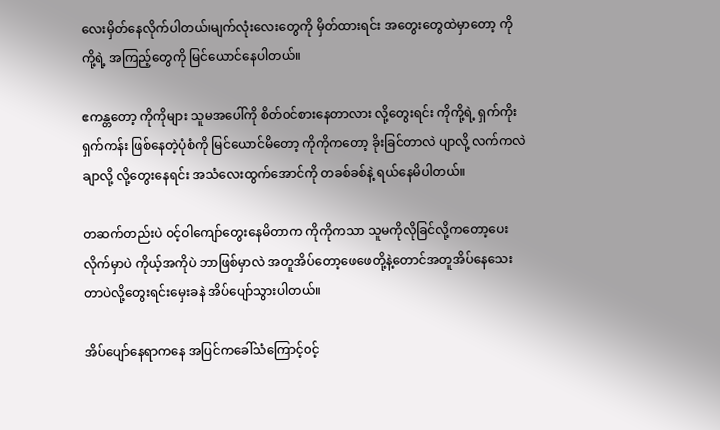လေးမှိတ်နေလိုက်ပါတယ်၊မျက်လုံးလေးတွေကို မှိတ်ထားရင်း အတွေးတွေထဲမှာတော့ ကိုကို့ရဲ့ အကြည့်တွေကို မြင်ယောင်နေပါတယ်။

ဧကန္တတော့ ကိုကိုများ သူမအပေါ်ကို စိတ်၀င်စားနေတာလား လို့တွေးရင်း ကိုကို့ရဲ့ ရှက်ကိုးရှက်ကန်း ဖြစ်နေတဲ့ပုံစံကို မြင်ယောင်မိတော့ ကိုကိုကတော့ ခိုးခြင်တာလဲ ပျာလို့ လက်ကလဲချာလို့ လို့တွေးနေရင်း အသံလေးထွက်အောင်ကို တခစ်ခစ်နဲ့ ရယ်နေမိပါတယ်။

တဆက်တည်းပဲ ၀င့်ဝါကျော်တွေးနေမိတာက ကိုကိုကသာ သူမကိုလိုခြင်လို့ကတော့ပေးလိုက်မှာပဲ ကိုယ့်အကိုပဲ ဘာဖြစ်မှာလဲ အတူအိပ်တော့ဖေဖေတို့နဲ့တောင်အတူအိပ်နေသေးတာပဲလို့တွေးရင်းမှေးခနဲ အိပ်ပျော်သွားပါတယ်။

အိပ်ပျော်နေရာကနေ အပြင်ကခေါ်သံကြောင့်၀င့်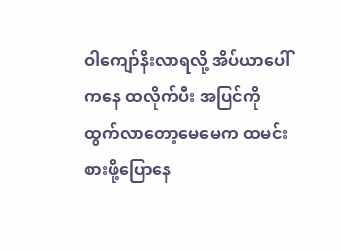ဝါကျော်နိးလာရလို့ အိပ်ယာပေါ်ကနေ ထလိုက်ပီး အပြင်ကို ထွက်လာတော့မေမေက ထမင်းစားဖို့ပြောနေ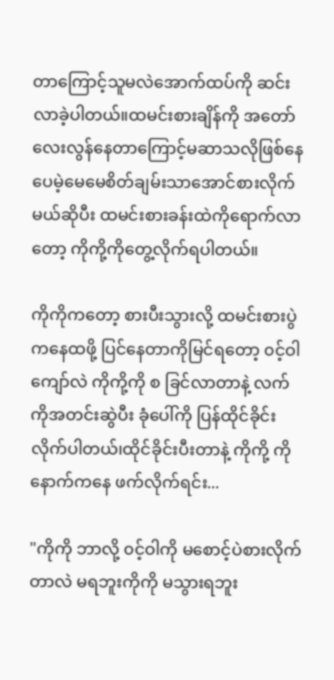တာကြောင့်သူမလဲအောက်ထပ်ကို ဆင်းလာခဲ့ပါတယ်။ထမင်းစားချိန်ကို အတော်လေးလွန်နေတာကြောင့်မဆာသလိုဖြစ်နေပေမဲ့မေမေစိတ်ချမ်းသာအောင်စားလိုက်မယ်ဆိုပီး ထမင်းစားခန်းထဲကိုရောက်လာတော့ ကိုကို့ကိုတွေ့လိုက်ရပါတယ်။

ကိုကိုကတော့ စားပီးသွားလို့ ထမင်းစားပွဲကနေထဖို့ ပြင်နေတာကိုမြင်ရတော့ ၀င့်ဝါကျော်လဲ ကိုကို့ကို စ ခြင်လာတာနဲ့ လက်ကိုအတင်းဆွဲပီး ခုံပေါ်ကို ပြန်ထိုင်ခိုင်းလိုက်ပါတယ်၊ထိုင်ခိုင်းပီးတာနဲ့ ကိုကို့ ကိုနောက်ကနေ ဖက်လိုက်ရင်း...

"ကိုကို ဘာလို့ ၀င့်ဝါကို မစောင့်ပဲစားလိုက်တာလဲ မရဘူးကိုကို မသွားရဘူး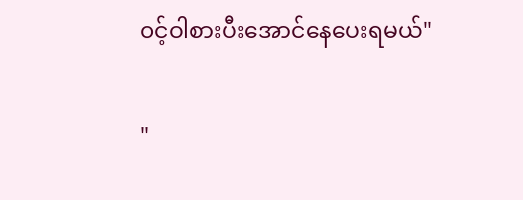၀င့်ဝါစားပီးအောင်နေပေးရမယ်"

"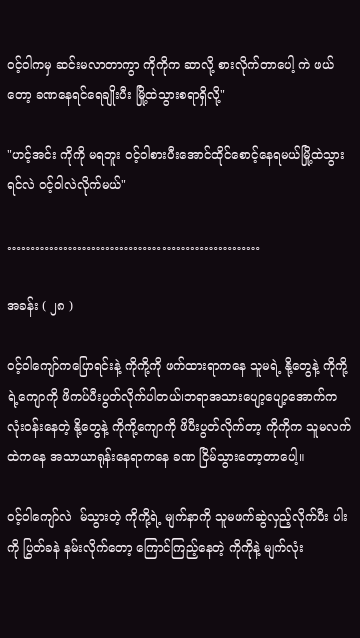၀င့်ဝါကမှ ဆင်းမလာတာကွာ ကိုကိုက ဆာလို့ စားလိုက်တာပေါ့ ကဲ ဖယ်တော့ ခဏနေရင်ရေချိုးပီး မြို့ထဲသွားစရာရှိလို့"

"ဟင့်အင်း ကိုကို မရဘူး ၀င့်ဝါစားပီးအောင်ထိုင်စောင့်နေရမယ်မြို့ထဲသွားရင်လဲ ၀င့်ဝါလဲလိုက်မယ်"

………………………………………………

အခန်း ( ၂၈ )

၀င့်ဝါကျော်ကပြောရင်းနဲ့ ကိုကို့ကို ဖက်ထားရာကနေ သူမရဲ့ နို့တွေနဲ့ ကိုကို့ရဲ့ကျောကို ဖိကပ်ပီးပွတ်လိုက်ပါတယ်၊ဘရာအသားပျော့ပျော့အောက်က လုံးဝန်းနေတဲ့ နို့တွေနဲ့ ကိုကို့ကျောကို ဖိပီးပွတ်လိုက်တာ့ ကိုကိုက သူမလက်ထဲကနေ အသာယာရုန်းနေရာကနေ ခဏ ငြိမ်သွားတော့တာပေါ့။

၀င့်ဝါကျော်လဲ  မ်သွားတဲ့ ကိုကို့ရဲ့ မျက်နာကို သူမဖက်ဆွဲလှည့်လိုက်ပီး ပါးကို ပြွတ်ခနဲ နမ်းလိုက်တော့ ကြောင်ကြည့်နေတဲ့ ကိုကိုနဲ့ မျက်လုံး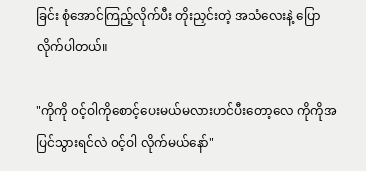ခြင်း စုံအောင်ကြည့်လိုက်ပီး တိုးညှင်းတဲ့ အသံလေးနဲ့ ပြောလိုက်ပါတယ်။

"ကိုကို ၀င့်ဝါကိုစောင့်ပေးမယ်မလားဟင်ပီးတော့လေ ကိုကိုအပြင်သွားရင်လဲ ၀င့်ဝါ လိုက်မယ်နော်"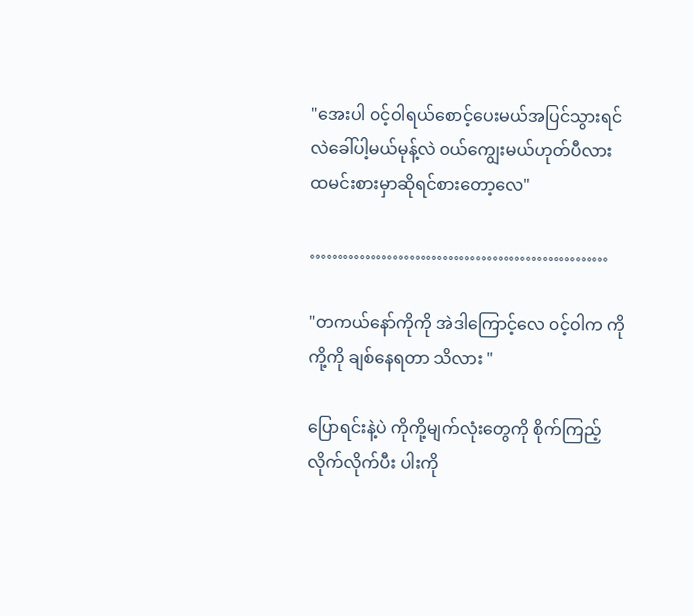"အေးပါ ၀င့်ဝါရယ်စောင့်ပေးမယ်အပြင်သွားရင်လဲခေါ်ပါ့မယ်မုန့်လဲ ၀ယ်ကျွေးမယ်ဟုတ်ပီလား ထမင်းစားမှာဆိုရင်စားတော့လေ"

………………………………………………

"တကယ်နော်ကိုကို အဲဒါကြောင့်လေ ၀င့်ဝါက ကိုကို့ကို ချစ်နေရတာ သိလား "

ပြောရင်းနဲ့ပဲ ကိုကို့မျက်လုံးတွေကို စိုက်ကြည့်လိုက်လိုက်ပီး ပါးကို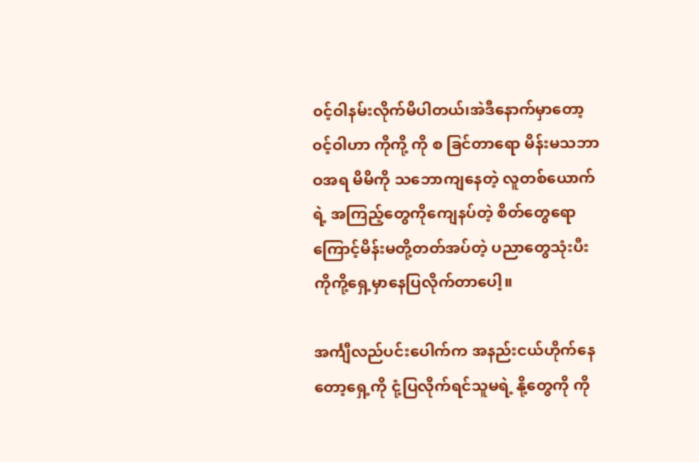၀င့်ဝါနမ်းလိုက်မိပါတယ်၊အဲဒီနောက်မှာတော့ ၀င့်ဝါဟာ ကိုကို့ ကို စ ခြင်တာရော မိန်းမသဘာဝအရ မိမိကို သဘောကျနေတဲ့ လူတစ်ယောက်ရဲ့ အကြည့်တွေကိုကျေနပ်တဲ့ စိတ်တွေရောကြောင့်မိန်းမတို့တတ်အပ်တဲ့ ပညာတွေသုံးပီး ကိုကို့ရှေ့မှာနေပြလိုက်တာပေါ့။

အင်္ကျီလည်ပင်းပေါက်က အနည်းငယ်ဟိုက်နေတော့ရှေ့ကို ငုံ့ပြလိုက်ရင်သူမရဲ့ နို့တွေကို ကို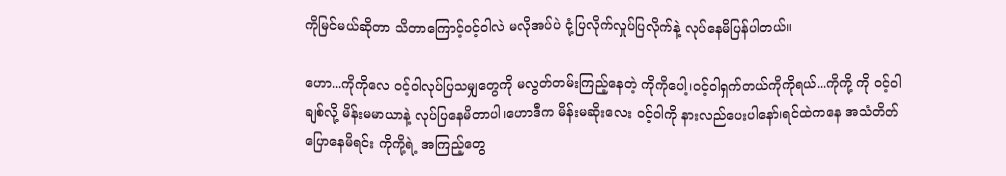ကိုမြင်မယ်ဆိုတာ သိတာကြောင့်၀င့်ဝါလဲ မလိုအပ်ပဲ ငုံ့ပြလိုက်လှုပ်ပြလိုက်နဲ့ လုပ်နေမိပြန်ပါတယ်။

ဟော...ကိုကိုလေ ၀င့်ဝါလုပ်ပြသမျှတွေကို မလွတ်တမ်းကြည့်နေတဲ့ ကိုကိုပေါ့၊၀င့်ဝါရှက်တယ်ကိုကိုရယ်...ကိုကို့ ကို ၀င့်ဝါချစ်လို့ မိန်းမမာယာနဲ့ လုပ်ပြနေမိတာပါ၊ဟောဒီက မိန်းမဆိုးလေး ၀င့်ဝါကို နားလည်ပေးပါနော်၊ရင်ထဲကနေ အသံတိတ်ပြောနေမိရင်း ကိုကို့ရဲ့ အကြည့်တွေ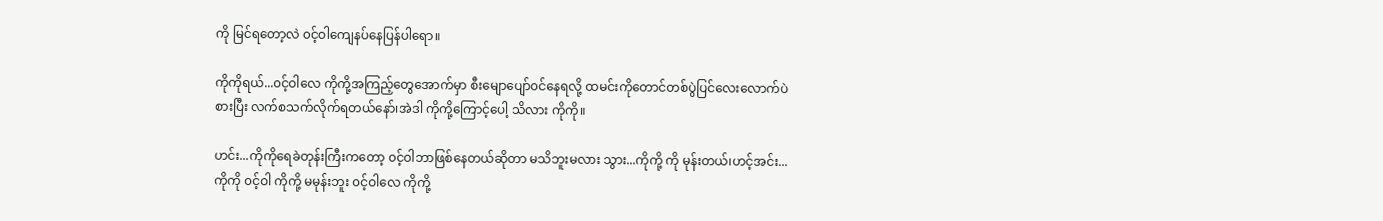ကို မြင်ရတော့လဲ ၀င့်ဝါကျေနပ်နေပြန်ပါရော။

ကိုကိုရယ်...၀င့်ဝါလေ ကိုကို့အကြည့်တွေအောက်မှာ စီးမျောပျော်၀င်နေရလို့ ထမင်းကိုတောင်တစ်ပွဲပြင်လေးလောက်ပဲစားပြီး လက်စသက်လိုက်ရတယ်နော်၊အဲဒါ ကိုကို့ကြောင့်ပေါ့ သိလား ကိုကို။

ဟင်း...ကိုကိုရေခဲတုန်းကြီးကတော့ ၀င့်ဝါဘာဖြစ်နေတယ်ဆိုတာ မသိဘူးမလား သွား...ကိုကို့ ကို မုန်းတယ်၊ဟင့်အင်း...ကိုကို ၀င့်ဝါ ကိုကို့ မမုန်းဘူး ၀င့်ဝါလေ ကိုကို့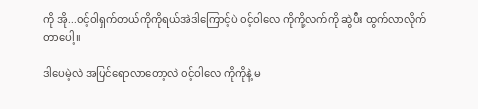ကို အို...၀င့်ဝါရှက်တယ်ကိုကိုရယ်အဲဒါကြောင့်ပဲ ၀င့်ဝါလေ ကိုကို့လက်ကို ဆွဲပီး ထွက်လာလိုက်တာပေါ့။

ဒါပေမဲ့လဲ အပြင်ရောလာတော့လဲ ၀င့်ဝါလေ ကိုကိုနဲ့ မ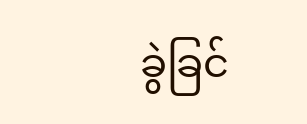ခွဲခြင်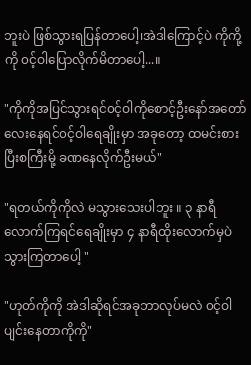ဘူးပဲ ဖြစ်သွားရပြန်တာပေါ့၊အဲဒါကြောင့်ပဲ ကိုကို့ ကို ၀င့်ဝါပြောလိုက်မိတာပေါ့...။

"ကိုကိုအပြင်သွားရင်၀င့်ဝါကိုစောင့်ဦးနော်အတော်လေးနေရင်၀င့်ဝါရေချိုးမှာ အခုတော့ ထမင်းစားပြီးစကြီးမို့ ခဏနေလိုက်ဦးမယ်"

"ရတယ်ကိုကိုလဲ မသွားသေးပါဘူး ။ ၃ နာရီလောက်ကြရင်ရေချိုးမှာ ၄ နာရီထိုးလောက်မှပဲ သွားကြတာပေါ့ "

"ဟုတ်ကိုကို အဲဒါဆိုရင်အခုဘာလုပ်မလဲ ၀င့်ဝါပျင်းနေတာကိုကို"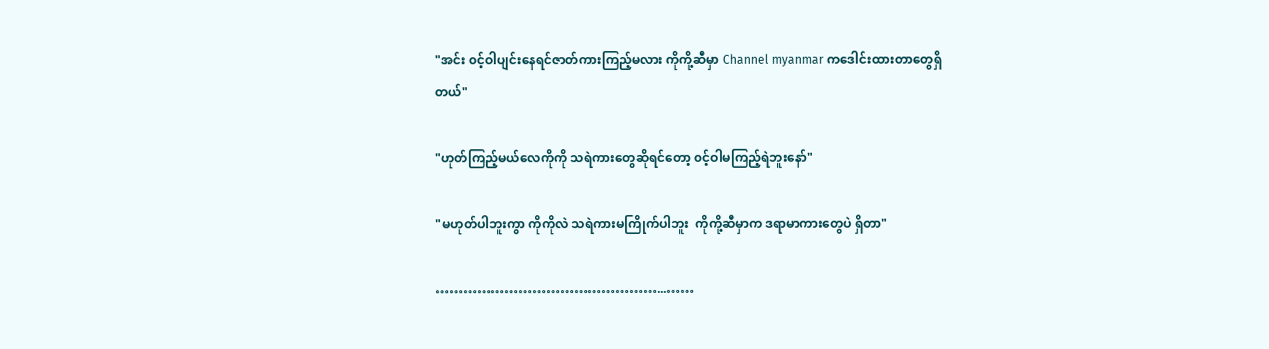"အင်း ၀င့်ဝါပျင်းနေရင်ဇာတ်ကားကြည့်မလား ကိုကို့ဆီမှာ Channel myanmar ကဒေါင်းထားတာတွေရှိတယ်"

"ဟုတ်ကြည့်မယ်လေကိုကို သရဲကားတွေဆိုရင်တော့ ၀င့်ဝါမကြည့်ရဲဘူးနော်"

"မဟုတ်ပါဘူးကွာ ကိုကိုလဲ သရဲကားမကြိုက်ပါဘူး  ကိုကို့ဆီမှာက ဒရာမာကားတွေပဲ ရှိတာ"

…………………………………………...……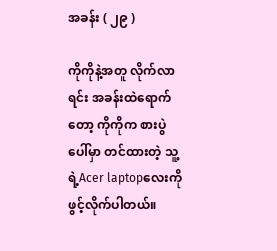အခန်း ( ၂၉ )

ကိုကိုနဲ့အတူ လိုက်လာရင်း အခန်းထဲရောက်တော့ ကိုကိုက စားပွဲပေါ်မှာ တင်ထားတဲ့ သူ့ရဲ့Acer laptopလေးကို ဖွင့်လိုက်ပါတယ်။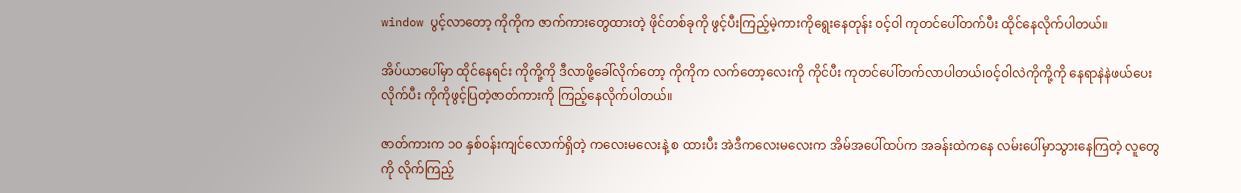window ပွင့်လာတော့ ကိုကိုက ဇာက်ကားတွေထားတဲ့ ဖိုင်တစ်ခုကို ဖွင့်ပီးကြည့်မဲ့ကားကိုရွေးနေတုန်း ၀င့်ဝါ ကုတင်ပေါ်တက်ပီး ထိုင်နေလိုက်ပါတယ်။

အိပ်ယာပေါ်မှာ ထိုင်နေရင်း ကိုကို့ကို ဒီလာဖို့ခေါ်လိုက်တော့ ကိုကိုက လက်တော့လေးကို ကိုင်ပီး ကုတင်ပေါ်တက်လာပါတယ်၊၀င့်ဝါလဲကိုကို့ကို နေရာနဲနဲဖယ်ပေးလိုက်ပီး ကိုကိုဖွင့်ပြတဲ့ဇာတ်ကားကို ကြည့်နေလိုက်ပါတယ်။

ဇာတ်ကားက ၁၀ နှစ်၀န်းကျင်လောက်ရှိတဲ့ ကလေးမလေးနဲ့ စ ထားပီး အဲဒီကလေးမလေးက အိမ်အပေါ်ထပ်က အခန်းထဲကနေ လမ်းပေါ်မှာသွားနေကြတဲ့ လူတွေကို လိုက်ကြည့်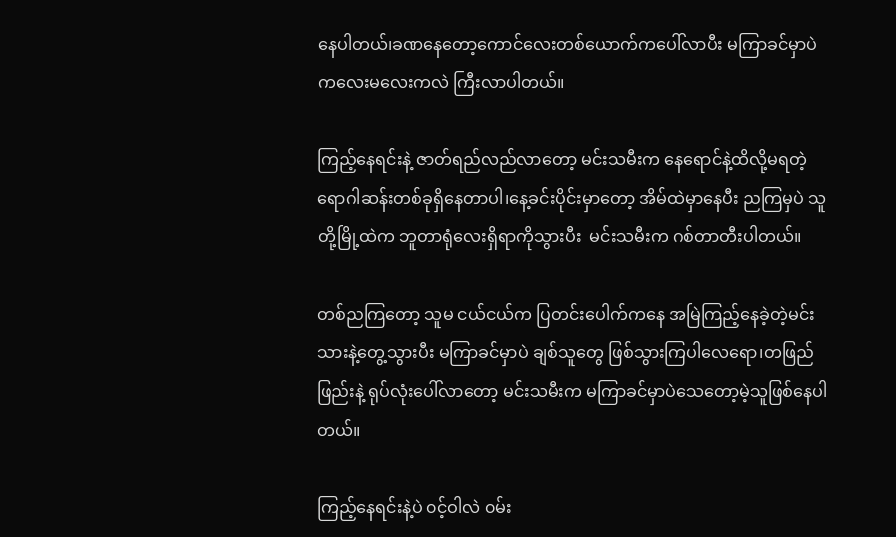နေပါတယ်၊ခဏနေတော့ကောင်လေးတစ်ယောက်ကပေါ်လာပီး မကြာခင်မှာပဲ ကလေးမလေးကလဲ ကြီးလာပါတယ်။

ကြည့်နေရင်းနဲ့ ဇာတ်ရည်လည်လာတော့ မင်းသမီးက နေရောင်နဲ့ထိလို့မရတဲ့ရောဂါဆန်းတစ်ခုရှိနေတာပါ၊နေ့ခင်းပိုင်းမှာတော့ အိမ်ထဲမှာနေပီး ညကြမှပဲ သူတို့မြို့ထဲက ဘူတာရုံလေးရှိရာကိုသွားပီး  မင်းသမီးက ဂစ်တာတီးပါတယ်။

တစ်ညကြတော့ သူမ ငယ်ငယ်က ပြတင်းပေါက်ကနေ အမြဲကြည့်နေခဲ့တဲ့မင်းသားနဲ့တွေ့သွားပီး မကြာခင်မှာပဲ ချစ်သူတွေ ဖြစ်သွားကြပါလေရော၊တဖြည်ဖြည်းနဲ့ ရုပ်လုံးပေါ်လာတော့ မင်းသမီးက မကြာခင်မှာပဲသေတော့မဲ့သူဖြစ်နေပါတယ်။

ကြည့်နေရင်းနဲ့ပဲ ၀င့်ဝါလဲ ၀မ်း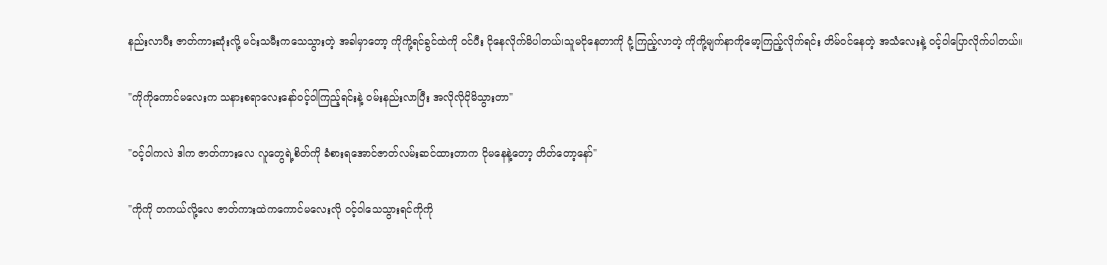နည်းလာပီး ဇာတ်ကားဆုံးလို့ မင်းသမီးကသေသွားတဲ့ အခါမှာတော့ ကိုကို့ရင်ခွင်ထဲကို ၀င်ပီး ငိုနေလိုက်မိပါတယ်၊သူမငိုနေတာကို ငုံ့ကြည့်လာတဲ့ ကိုကို့မျက်နာကိုမော့ကြည့်လိုက်ရင်း တိမ်၀င်နေတဲ့ အသံလေးနဲ့ ၀င့်ဝါပြောလိုက်ပါတယ်။

"ကိုကိုကောင်မလေးက သနားစရာလေးနော်၀င့်ဝါကြည့်ရင်းနဲ့ ၀မ်းနည်းလာပြီး အလိုလိုငိုမိသွားတာ"

"၀င့်ဝါကလဲ ဒါက ဇာတ်ကားလေ လူတွေရဲ့စိတ်ကို ခံစားရအောင်ဇာတ်လမ်းဆင်ထားတာက ငိုမနေနဲ့တော့ တိတ်တော့နော်"

"ကိုကို တကယ်လို့လေ ဇာတ်ကားထဲကကောင်မလေးလို ၀င့်ဝါသေသွားရင်ကိုကို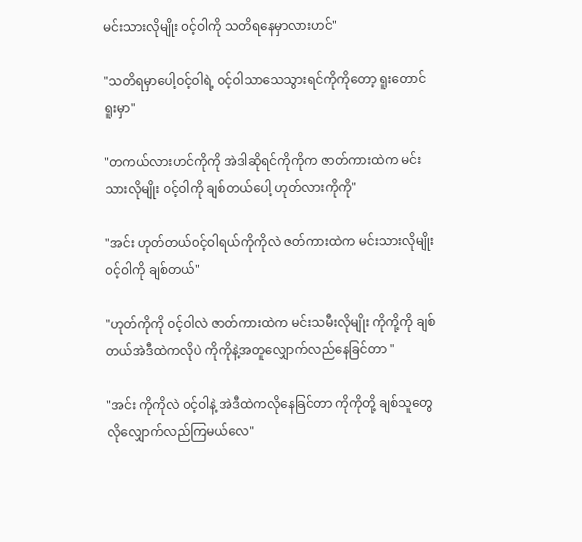မင်းသားလိုမျိုး ၀င့်ဝါကို သတိရနေမှာလားဟင်"

"သတိရမှာပေါ့ဝင့်ဝါရဲ့ ၀င့်ဝါသာသေသွားရင်ကိုကိုတော့ ရူးတောင်ရူးမှာ"

"တကယ်လားဟင်ကိုကို အဲဒါဆိုရင်ကိုကိုက ဇာတ်ကားထဲက မင်းသားလိုမျိုး ၀င့်ဝါကို ချစ်တယ်ပေါ့ ဟုတ်လားကိုကို"

"အင်း ဟုတ်တယ်၀င့်ဝါရယ်ကိုကိုလဲ ဇတ်ကားထဲက မင်းသားလိုမျိုး ၀င့်ဝါကို ချစ်တယ်"

"ဟုတ်ကိုကို ၀င့်ဝါလဲ ဇာတ်ကားထဲက မင်းသမီးလိုမျိုး ကိုကို့ကို ချစ်တယ်အဲဒီထဲကလိုပဲ ကိုကိုနဲ့အတူလျှောက်လည်နေခြင်တာ "

"အင်း ကိုကိုလဲ ၀င့်ဝါနဲ့ အဲဒီထဲကလိုနေခြင်တာ ကိုကိုတို့ ချစ်သူတွေလိုလျှောက်လည်ကြမယ်လေ"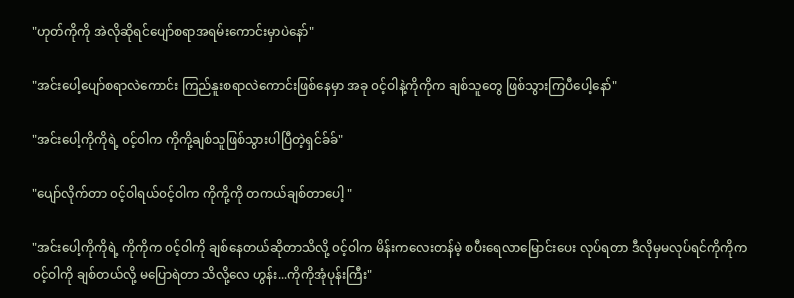"ဟုတ်ကိုကို အဲလိုဆိုရင်ပျော်စရာအရမ်းကောင်းမှာပဲနော်"

"အင်းပေါ့ပျော်စရာလဲကောင်း ကြည်နူးစရာလဲကောင်းဖြစ်နေမှာ အခု ၀င့်ဝါနဲ့ကိုကိုက ချစ်သူတွေ ဖြစ်သွားကြပီပေါ့နော်"

"အင်းပေါ့ကိုကိုရဲ့ ၀င့်ဝါက ကိုကို့ချစ်သူဖြစ်သွားပါပြီတဲ့ရှင်ခ်ခ်"

"ပျော်လိုက်တာ ၀င့်ဝါရယ်၀င့်ဝါက ကိုကို့ကို တကယ်ချစ်တာပေါ့ "

"အင်းပေါ့ကိုကိုရဲ့ ကိုကိုက ၀င့်ဝါကို ချစ်နေတယ်ဆိုတာသိလို့ ၀င့်ဝါက မိန်းကလေးတန်မဲ့ စပီးရေလာမြောင်းပေး လုပ်ရတာ ဒီလိုမှမလုပ်ရင်ကိုကိုက ၀င့်ဝါကို ချစ်တယ်လို့ မပြောရဲတာ သိလို့လေ ဟွန်း...ကိုကိုအုံပုန်းကြီး"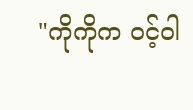"ကိုကိုက ၀င့်ဝါ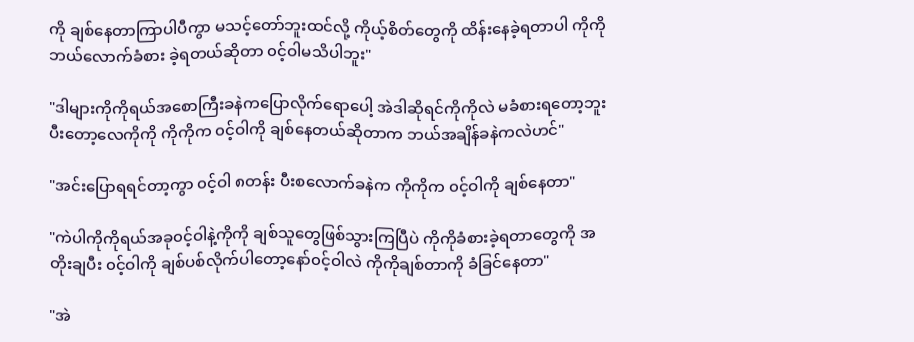ကို ချစ်နေတာကြာပါပီကွာ မသင့်တော်ဘူးထင်လို့ ကိုယ့်စိတ်တွေကို ထိန်းနေခဲ့ရတာပါ ကိုကို ဘယ်လောက်ခံစား ခဲ့ရတယ်ဆိုတာ ၀င့်ဝါမသိပါဘူး"

"ဒါများကိုကိုရယ်အစောကြီးခနဲကပြောလိုက်ရောပေါ့ အဲဒါဆိုရင်ကိုကိုလဲ မခံစားရတော့ဘူး ပီးတော့လေကိုကို ကိုကိုက ၀င့်ဝါကို ချစ်နေတယ်ဆိုတာက ဘယ်အချိန်ခနဲကလဲဟင်"

"အင်းပြောရရင်တာ့ကွာ ၀င့်ဝါ ၈တန်း ပီးစလောက်ခနဲက ကိုကိုက ၀င့်ဝါကို ချစ်နေတာ"

"ကဲပါကိုကိုရယ်အခု၀င့်ဝါနဲ့ကိုကို ချစ်သူတွေဖြစ်သွားကြပြီပဲ ကိုကိုခံစားခဲ့ရတာတွေကို အတိုးချပီး ၀င့်ဝါကို ချစ်ပစ်လိုက်ပါတော့နော်၀င့်ဝါလဲ ကိုကိုချစ်တာကို ခံခြင်နေတာ"

"အဲ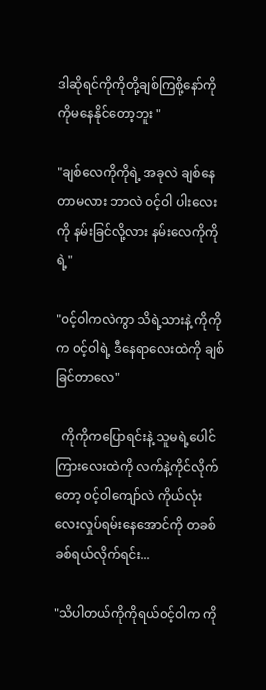ဒါဆိုရင်ကိုကိုတို့ချစ်ကြစို့နော်ကိုကိုမနေနိုင်တော့ဘူး "

"ချစ်လေကိုကိုရဲ့ အခုလဲ ချစ်နေတာမလား ဘာလဲ ၀င့်ဝါ ပါးလေးကို နမ်းခြင်လို့လား နမ်းလေကိုကိုရဲ့"

"၀င့်ဝါကလဲကွာ သိရဲ့သားနဲ့ ကိုကိုက ၀င့်ဝါရဲ့ ဒီနေရာလေးထဲကို ချစ်ခြင်တာလေ"

  ကိုကိုကပြောရင်းနဲ့ သူမရဲ့ပေါင်ကြားလေးထဲကို လက်နဲ့ကိုင်လိုက်တော့ ၀င့်ဝါကျော်လဲ ကိုယ်လုံးလေးလှုပ်ရမ်းနေအောင်ကို တခစ်ခစ်ရယ်လိုက်ရင်း...

"သိပါတယ်ကိုကိုရယ်၀င့်ဝါက ကို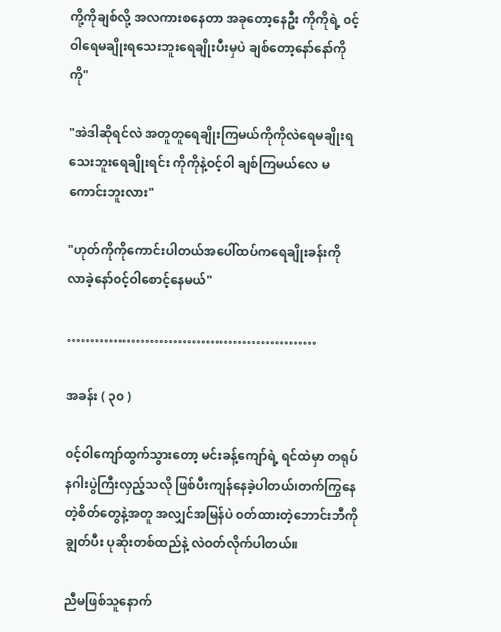ကို့ကိုချစ်လို့ အလကားစနေတာ အခုတော့နေဦး ကိုကိုရဲ့ ၀င့်ဝါရေမချိုးရသေးဘူးရေချိုးပီးမှပဲ ချစ်တော့နော်နော်ကိုကို"

"အဲဒါဆိုရင်လဲ အတူတူရေချိုးကြမယ်ကိုကိုလဲရေမချိုးရသေးဘူးရေချိုးရင်း ကိုကိုနဲ့ဝင့်ဝါ ချစ်ကြမယ်လေ မကောင်းဘူးလား"

"ဟုတ်ကိုကိုကောင်းပါတယ်အပေါ်ထပ်ကရေချိုးခန်းကို လာခဲ့နော်၀င့်ဝါစောင့်နေမယ်"

………………………………………………

အခန်း ( ၃၀ )

၀င့်ဝါကျော်ထွက်သွားတော့ မင်းခန့်ကျော်ရဲ့ ရင်ထဲမှာ တရုပ်နဂါးပွဲကြီးလှည့်သလို ဖြစ်ပီးကျန်နေခဲ့ပါတယ်၊တက်ကြွနေတဲ့စိတ်တွေနဲ့အတူ အလျှင်အမြန်ပဲ ၀တ်ထားတဲ့ဘောင်းဘီကို ချွတ်ပီး ပုဆိုးတစ်ထည်နဲ့ လဲဝတ်လိုက်ပါတယ်။

ညီမဖြစ်သူနောက်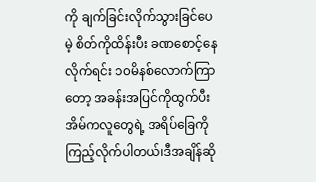ကို ချက်ခြင်းလိုက်သွားခြင်ပေမဲ့ စိတ်ကိုထိန်းပီး ခဏစောင့်နေလိုက်ရင်း ၁၀မိနစ်လောက်ကြာတော့ အခန်းအပြင်ကိုထွက်ပီး အိမ်ကလူတွေရဲ့ အရိပ်ခြေကိုကြည့်လိုက်ပါတယ်၊ဒီအချိန်ဆို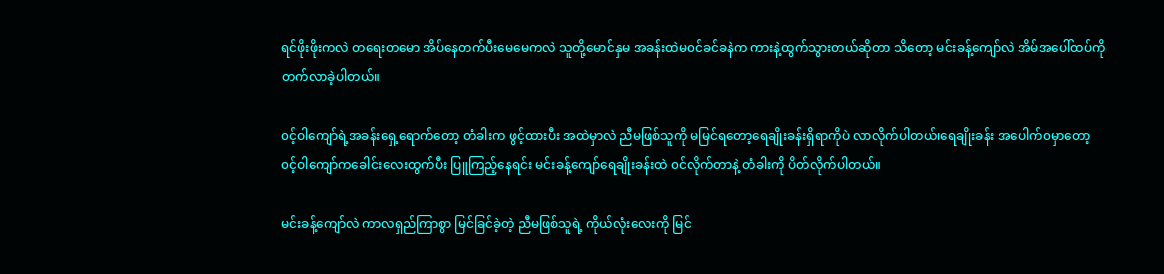ရင်ဖိုးဖိုးကလဲ တရေးတမော အိပ်နေတက်ပီးမေမေကလဲ သူတို့မောင်နှမ အခန်းထဲမ၀င်ခင်ခနဲက ကားနဲ့ထွက်သွားတယ်ဆိုတာ သိတော့ မင်းခန့်ကျော်လဲ အိမ်အပေါ်ထပ်ကို တက်လာခဲ့ပါတယ်။

၀င့်ဝါကျော်ရဲ့အခန်းရှေ့ရောက်တော့ တံခါးက ဖွင့်ထားပီး အထဲမှာလဲ ညီမဖြစ်သူကို မမြင်ရတော့ရေချိုးခန်းရှိရာကိုပဲ လာလိုက်ပါတယ်၊ရေချိုးခန်း အပေါက်၀မှာတော့ ၀င့်ဝါကျော်ကခေါင်းလေးထွက်ပီး ပြူကြည့်နေရင်း မင်းခန့်ကျော်ရေချိုးခန်းထဲ ၀င်လိုက်တာနဲ့ တံခါးကို ပိတ်လိုက်ပါတယ်။

မင်းခန့်ကျော်လဲ ကာလရှည်ကြာစွာ မြင်ခြင်ခဲ့တဲ့ ညီမဖြစ်သူရဲ့ ကိုယ်လုံးလေးကို မြင်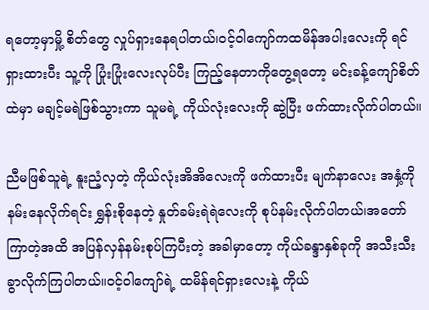ရတော့မှာမှို့ စိတ်တွေ လှုပ်ရှားနေရပါတယ်၊၀င့်ဝါကျော်ကထမိန်အပါးလေးကို ရင်ရှားထားပီး သူ့ကို ပြုံးပြုံးလေးလုပ်ပီး ကြည့်နေတာကိုတွေ့ရတော့ မင်းခန့်ကျော်စိတ်ထဲမှာ မချင့်မရဲဖြစ်သွားကာ သူမရဲ့ ကိုယ်လုံးလေးကို ဆွဲပြီး ဖက်ထားလိုက်ပါတယ်။

ညီမဖြစ်သူရဲ့ နူးညံ့လှတဲ့ ကိုယ်လုံးအိအိလေးကို ဖက်ထားပီး မျက်နာလေး အနှံ့ကို နမ်းနေလိုက်ရင်း ရွှန်းစိုနေတဲ့ နှုတ်ခမ်းရဲရဲလေးကို စုပ်နမ်းလိုက်ပါတယ်၊အတော်ကြာတဲ့အထိ အပြန်လှန်နမ်းစုပ်ကြပီးတဲ့ အခါမှာတော့ ကိုယ်ခန္ဒာနှစ်ခုကို အသီးသီးခွာလိုက်ကြပါတယ်။၀င့်ဝါကျော်ရဲ့ ထမိန်ရင်ရှားလေးနဲ့ ကိုယ်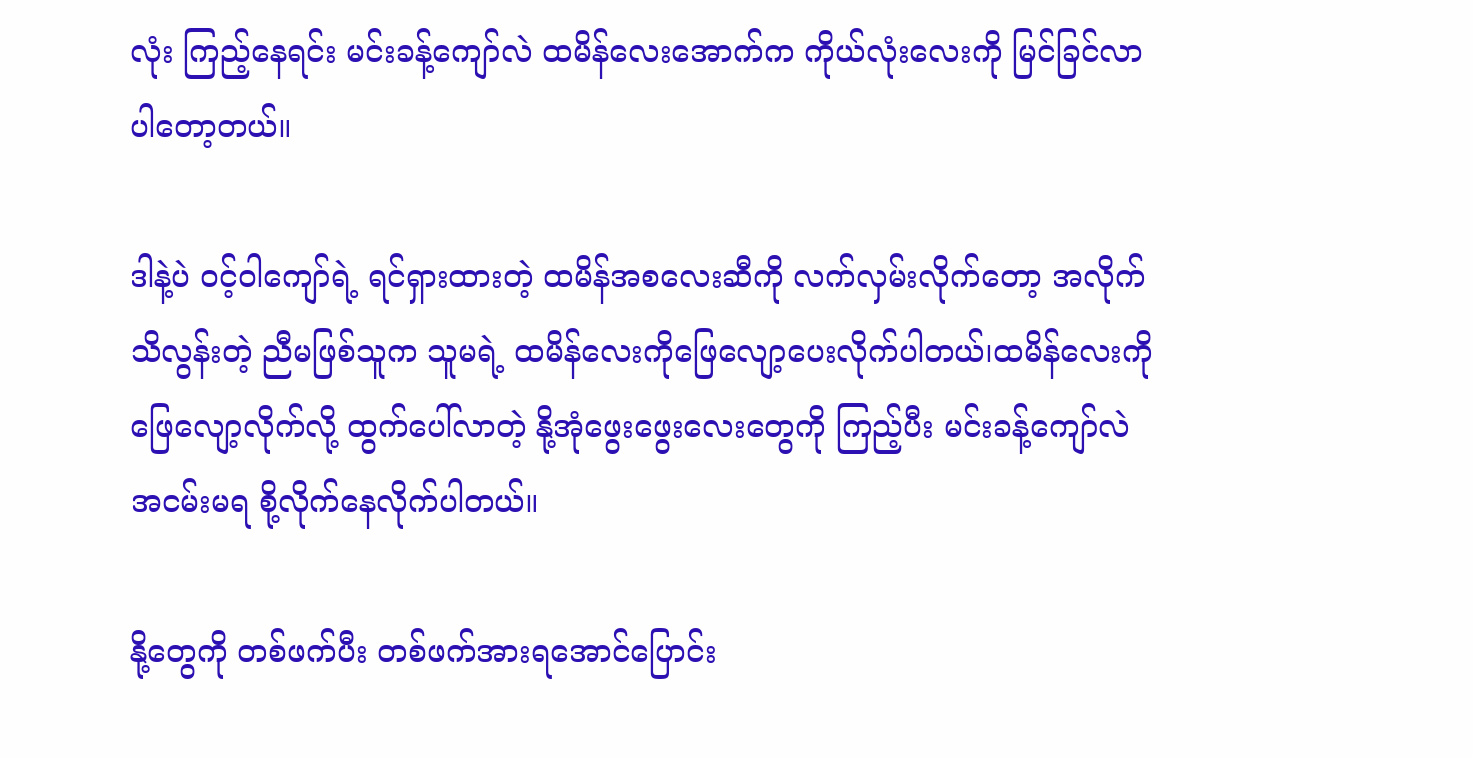လုံး ကြည့်နေရင်း မင်းခန့်ကျော်လဲ ထမိန်လေးအောက်က ကိုယ်လုံးလေးကို မြင်ခြင်လာပါတော့တယ်။

ဒါနဲ့ပဲ ၀င့်ဝါကျော်ရဲ့ ရင်ရှားထားတဲ့ ထမိန်အစလေးဆီကို လက်လှမ်းလိုက်တော့ အလိုက်သိလွန်းတဲ့ ညီမဖြစ်သူက သူမရဲ့ ထမိန်လေးကိုဖြေလျော့ပေးလိုက်ပါတယ်၊ထမိန်လေးကိုဖြေလျော့လိုက်လို့ ထွက်ပေါ်လာတဲ့ နို့အုံဖွေးဖွေးလေးတွေကို ကြည့်ပီး မင်းခန့်ကျော်လဲ အငမ်းမရ စို့လိုက်နေလိုက်ပါတယ်။

နို့တွေကို တစ်ဖက်ပီး တစ်ဖက်အားရအောင်ပြောင်း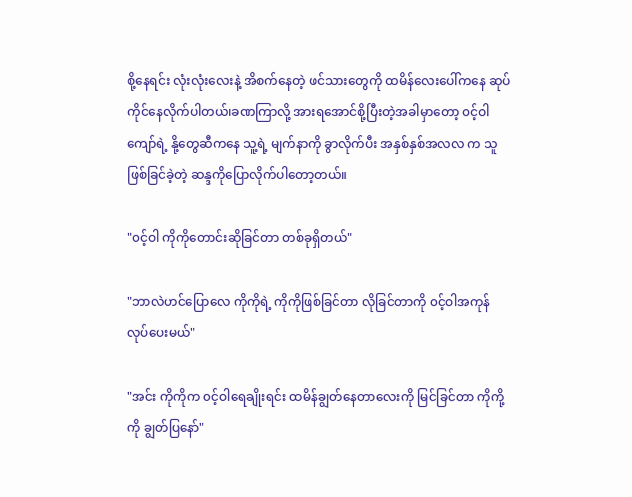စို့နေရင်း လုံးလုံးလေးနဲ့ အိစက်နေတဲ့ ဖင်သားတွေကို ထမိန်လေးပေါ်ကနေ ဆုပ်ကိုင်နေလိုက်ပါတယ်၊ခဏကြာလို့ အားရအောင်စို့ပြီးတဲ့အခါမှာတော့ ၀င့်ဝါကျော်ရဲ့ နို့တွေဆီကနေ သူ့ရဲ့ မျက်နာကို ခွာလိုက်ပီး အနှစ်နှစ်အလလ က သူဖြစ်ခြင်ခဲ့တဲ့ ဆန္ဒကိုပြောလိုက်ပါတော့တယ်။

"၀င့်ဝါ ကိုကိုတောင်းဆိုခြင်တာ တစ်ခုရှိတယ်"

"ဘာလဲဟင်ပြောလေ ကိုကိုရဲ့ ကိုကိုဖြစ်ခြင်တာ လိုခြင်တာကို ၀င့်ဝါအကုန်လုပ်ပေးမယ်"

"အင်း ကိုကိုက ၀င့်ဝါရေချိုးရင်း ထမိန်ချွတ်နေတာလေးကို မြင်ခြင်တာ ကိုကို့ ကို ချွတ်ပြနော်"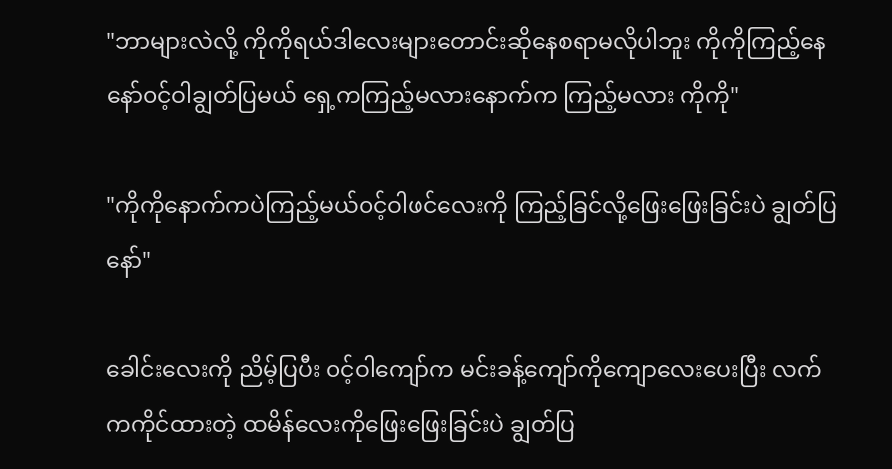"ဘာများလဲလို့ ကိုကိုရယ်ဒါလေးများတောင်းဆိုနေစရာမလိုပါဘူး ကိုကိုကြည့်နေနော်၀င့်ဝါချွတ်ပြမယ် ရှေ့ကကြည့်မလားနောက်က ကြည့်မလား ကိုကို"

"ကိုကိုနောက်ကပဲကြည့်မယ်၀င့်ဝါဖင်လေးကို ကြည့်ခြင်လို့ဖြေးဖြေးခြင်းပဲ ချွတ်ပြနော်"

ခေါင်းလေးကို ညိမ့်ပြပီး ၀င့်ဝါကျော်က မင်းခန့်ကျော်ကိုကျောလေးပေးပြီး လက်ကကိုင်ထားတဲ့ ထမိန်လေးကိုဖြေးဖြေးခြင်းပဲ ချွတ်ပြ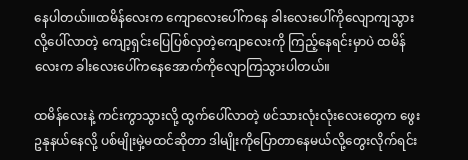နေပါတယ်၊။ထမိန်လေးက ကျောလေးပေါ်ကနေ ခါးလေးပေါ်ကိုလျောကျသွားလို့ပေါ်လာတဲ့ ကျော့ရှင်းပြေပြစ်လှတဲ့ကျောလေးကို ကြည့်နေရင်းမှာပဲ ထမိန်လေးက ခါးလေးပေါ်ကနေအောက်ကိုလျောကြသွားပါတယ်။

ထမိန်လေးနဲ့ ကင်းကွာသွားလို့ ထွက်ပေါ်လာတဲ့ ဖင်သားလုံးလုံးလေးတွေက ဖွေးဥနုနယ်နေလို့ ပစ်မျိုးမှဲ့မထင်ဆိုတာ ဒါမျိုးကိုပြောတာနေမယ်လို့တွေးလိုက်ရင်း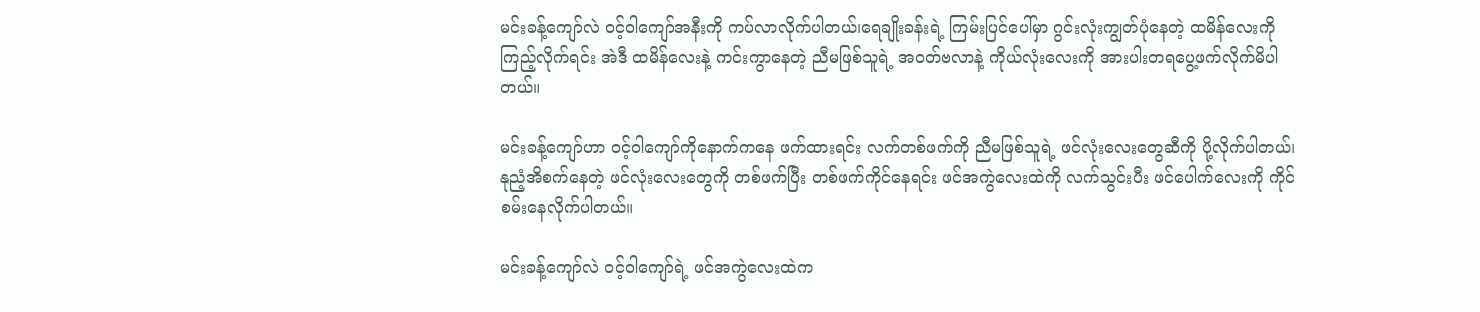မင်းခန့်ကျော်လဲ ၀င့်ဝါကျော်အနီးကို ကပ်လာလိုက်ပါတယ်၊ရေချိုးခန်းရဲ့ ကြမ်းပြင်ပေါ်မှာ ဂွင်းလုံးကျွတ်ပုံနေတဲ့ ထမိန်လေးကို ကြည့်လိုက်ရင်း အဲဒီ ထမိန်လေးနဲ့ ကင်းကွာနေတဲ့ ညီမဖြစ်သူရဲ့ အ၀တ်ဗလာနဲ့ ကိုယ်လုံးလေးကို အားပါးတရပွေ့ဖက်လိုက်မိပါတယ်။

မင်းခန့်ကျော်ဟာ ၀င့်ဝါကျော်ကိုနောက်ကနေ ဖက်ထားရင်း လက်တစ်ဖက်ကို ညီမဖြစ်သူရဲ့ ဖင်လုံးလေးတွေဆီကို ပို့လိုက်ပါတယ်၊နုညံ့အိစက်နေတဲ့ ဖင်လုံးလေးတွေကို တစ်ဖက်ပြီး တစ်ဖက်ကိုင်နေရင်း ဖင်အကွဲလေးထဲကို လက်သွင်းပီး ဖင်ပေါက်လေးကို ကိုင်စမ်းနေလိုက်ပါတယ်။

မင်းခန့်ကျော်လဲ ၀င့်ဝါကျော်ရဲ့ ဖင်အကွဲလေးထဲက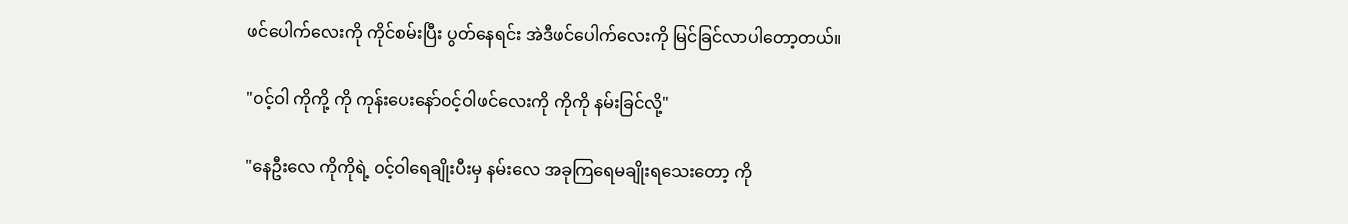ဖင်ပေါက်လေးကို ကိုင်စမ်းပြီး ပွတ်နေရင်း အဲဒီဖင်ပေါက်လေးကို မြင်ခြင်လာပါတော့တယ်။

"၀င့်ဝါ ကိုကို့ ကို ကုန်းပေးနော်၀င့်ဝါဖင်လေးကို ကိုကို နမ်းခြင်လို့"

"နေဦးလေ ကိုကိုရဲ့ ၀င့်ဝါရေချိုးပီးမှ နမ်းလေ အခုကြရေမချိုးရသေးတော့ ကို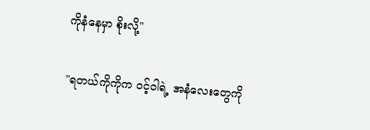ကိုနံနေမှာ စိုးလို့"

"ရတယ်ကိုကိုက ၀င့်ဝါရဲ့ အနံလေးတွေကို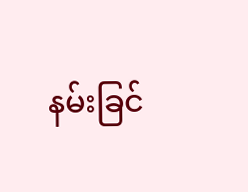နမ်းခြင်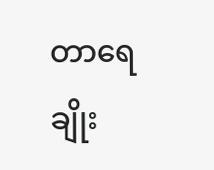တာရေချိုး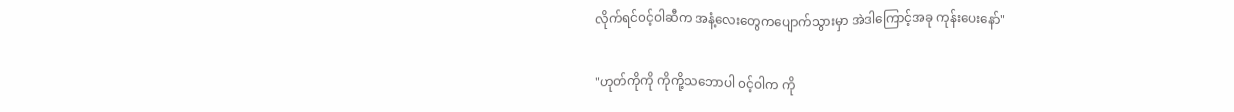လိုက်ရင်၀င့်ဝါဆီက အနံ့လေးတွေကပျောက်သွားမှာ အဲဒါကြောင့်အခု ကုန်းပေးနော်"

"ဟုတ်ကိုကို ကိုကို့သဘောပါ ၀င့်ဝါက ကို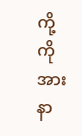ကို့ ကို အားနာ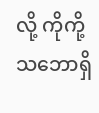လို့ ကိုကို့သဘောရှိ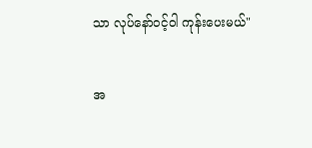သာ လုပ်နော်၀င့်ဝါ ကုန်းပေးမယ်"


အ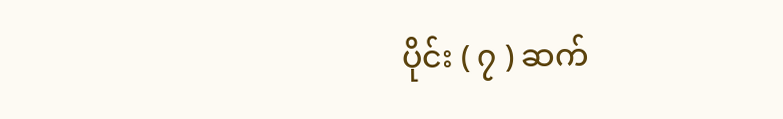ပိုင်း ( ၇ ) ဆက်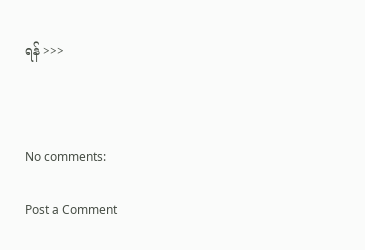ရန် >>>



No comments:

Post a Comment